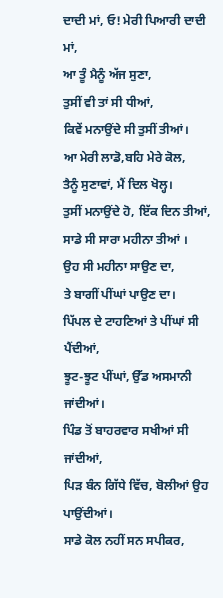ਦਾਦੀ ਮਾਂ, ਓ! ਮੇਰੀ ਪਿਆਰੀ ਦਾਦੀ ਮਾਂ,
ਆ ਤੂੰ ਮੈਨੂੰ ਅੱਜ ਸੁਣਾ,
ਤੁਸੀਂ ਵੀ ਤਾਂ ਸੀ ਧੀਆਂ,
ਕਿਵੇਂ ਮਨਾਉਂਦੇ ਸੀ ਤੁਸੀਂ ਤੀਆਂ।
ਆ ਮੇਰੀ ਲਾਡੋ,ਬਹਿ ਮੇਰੇ ਕੋਲ,
ਤੈਨੂੰ ਸੁਣਾਵਾਂ, ਮੈਂ ਦਿਲ ਖੋਲ੍ਹ।
ਤੁਸੀਂ ਮਨਾਉਂਦੇ ਹੋ, ਇੱਕ ਦਿਨ ਤੀਆਂ,
ਸਾਡੇ ਸੀ ਸਾਰਾ ਮਹੀਨਾ ਤੀਆਂ ।
ਉਹ ਸੀ ਮਹੀਨਾ ਸਾਉਣ ਦਾ,
ਤੇ ਬਾਗੀਂ ਪੀਂਘਾਂ ਪਾਉਣ ਦਾ।
ਪਿੱਪਲ ਦੇ ਟਾਹਣਿਆਂ ਤੇ ਪੀਂਘਾਂ ਸੀ ਪੈਂਦੀਆਂ,
ਝੂਟ-ਝੂਟ ਪੀਂਘਾਂ, ਉੱਡ ਅਸਮਾਨੀ ਜਾਂਦੀਆਂ।
ਪਿੰਡ ਤੋਂ ਬਾਹਰਵਾਰ ਸਖੀਆਂ ਸੀ ਜਾਂਦੀਆਂ,
ਪਿੜ ਬੰਨ ਗਿੱਧੇ ਵਿੱਚ, ਬੋਲੀਆਂ ਉਹ ਪਾਉਂਦੀਆਂ।
ਸਾਡੇ ਕੋਲ ਨਹੀਂ ਸਨ ਸਪੀਕਰ,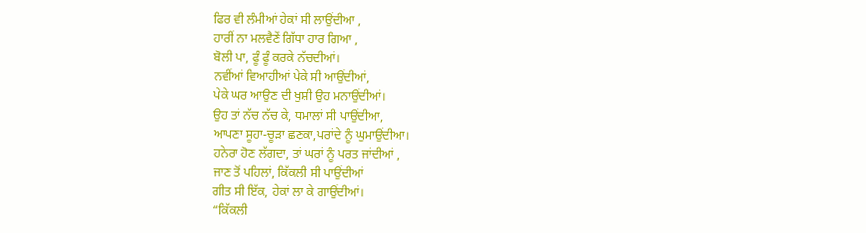ਫਿਰ ਵੀ ਲੰਮੀਆਂ ਹੇਕਾਂ ਸੀ ਲਾਉਂਦੀਆ ,
ਹਾਰੀਂ ਨਾ ਮਲਵੈਣੇਂ ਗਿੱਧਾ ਹਾਰ ਗਿਆ ,
ਬੋਲੀ ਪਾ, ਫੂੰ ਫੂੰ ਕਰਕੇ ਨੱਚਦੀਆਂ।
ਨਵੀਂਆਂ ਵਿਆਹੀਆਂ ਪੇਕੇ ਸੀ ਆਉਂਦੀਆਂ,
ਪੇਕੇ ਘਰ ਆਉਣ ਦੀ ਖੁਸ਼ੀ ਉਹ ਮਨਾਉਂਦੀਆਂ।
ਉਹ ਤਾਂ ਨੱਚ ਨੱਚ ਕੇ, ਧਮਾਲਾਂ ਸੀ ਪਾਉਂਦੀਆ,
ਆਪਣਾ ਸੂਹਾ-ਚੂੜਾ ਛਣਕਾ,ਪਰਾਂਦੇ ਨੂੰ ਘੁਮਾਉਂਦੀਆ।
ਹਨੇਰਾ ਹੋਣ ਲੱਗਦਾ, ਤਾਂ ਘਰਾਂ ਨੂੰ ਪਰਤ ਜਾਂਦੀਆਂ ,
ਜਾਣ ਤੋਂ ਪਹਿਲਾਂ, ਕਿੱਕਲੀ ਸੀ ਪਾਉਂਦੀਆਂ
ਗੀਤ ਸੀ ਇੱਕ, ਹੇਕਾਂ ਲਾ ਕੇ ਗਾਉਂਦੀਆਂ।
“ਕਿੱਕਲੀ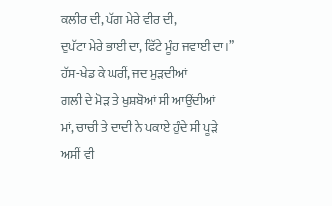ਕਲੀਰ ਦੀ, ਪੱਗ ਮੇਰੇ ਵੀਰ ਦੀ,
ਦੁਪੱਟਾ ਮੇਰੇ ਭਾਈ ਦਾ, ਫਿੱਟੇ ਮੂੰਹ ਜਵਾਈ ਦਾ।”
ਹੱਸ-ਖੇਡ ਕੇ ਘਰੀਂ, ਜਦ ਮੁੜਦੀਆਂ
ਗਲੀ ਦੇ ਮੋੜ ਤੇ ਖੁਸ਼ਬੋਆਂ ਸੀ ਆਉਂਦੀਆਂ
ਮਾਂ, ਚਾਚੀ ਤੇ ਦਾਦੀ ਨੇ ਪਕਾਏ ਹੁੰਦੇ ਸੀ ਪੂੜੇ
ਅਸੀਂ ਵੀ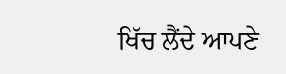ਖਿੱਚ ਲੈਂਦੇ ਆਪਣੇ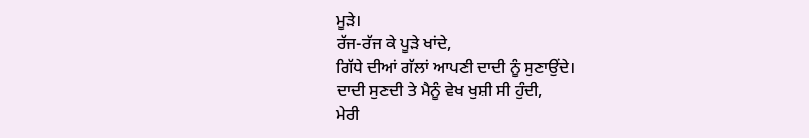ਮੂੜੇ।
ਰੱਜ-ਰੱਜ ਕੇ ਪੂੜੇ ਖਾਂਦੇ,
ਗਿੱਧੇ ਦੀਆਂ ਗੱਲਾਂ ਆਪਣੀ ਦਾਦੀ ਨੂੰ ਸੁਣਾਉਂਦੇ।
ਦਾਦੀ ਸੁਣਦੀ ਤੇ ਮੈਨੂੰ ਵੇਖ ਖੁਸ਼ੀ ਸੀ ਹੁੰਦੀ,
ਮੇਰੀ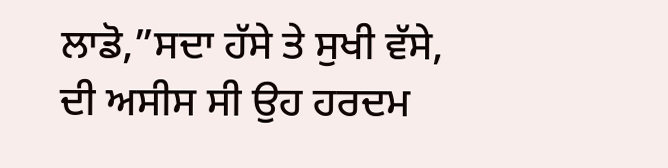ਲਾਡੋ,”ਸਦਾ ਹੱਸੇ ਤੇ ਸੁਖੀ ਵੱਸੇ,
ਦੀ ਅਸੀਸ ਸੀ ਉਹ ਹਰਦਮ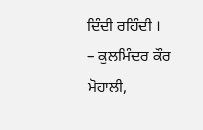ਦਿੰਦੀ ਰਹਿੰਦੀ ।
– ਕੁਲਮਿੰਦਰ ਕੌਰ ਮੋਹਾਲੀ,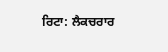ਰਿਟਾ: ਲੈਕਚਰਾਰ